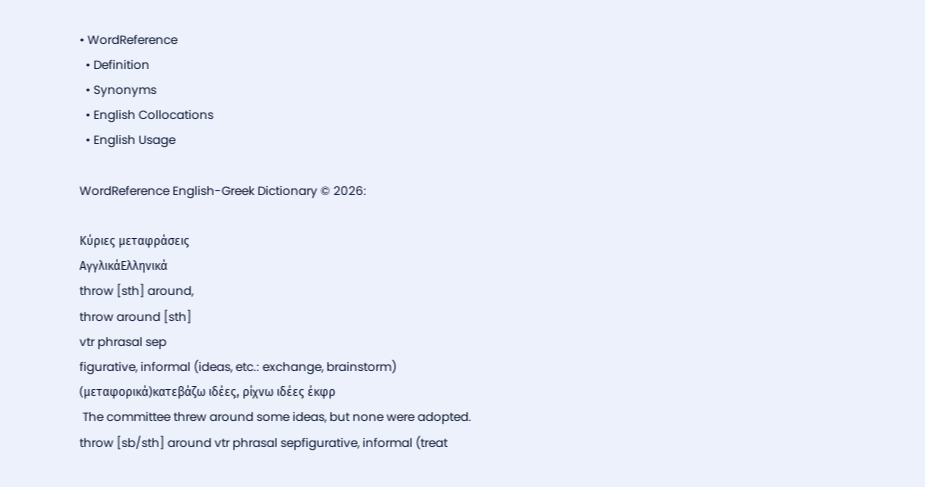• WordReference
  • Definition
  • Synonyms
  • English Collocations
  • English Usage

WordReference English-Greek Dictionary © 2026:

Κύριες μεταφράσεις
ΑγγλικάΕλληνικά
throw [sth] around,
throw around [sth]
vtr phrasal sep
figurative, informal (ideas, etc.: exchange, brainstorm) (μεταφορικά)κατεβάζω ιδέες, ρίχνω ιδέες έκφρ
 The committee threw around some ideas, but none were adopted.
throw [sb/sth] around vtr phrasal sepfigurative, informal (treat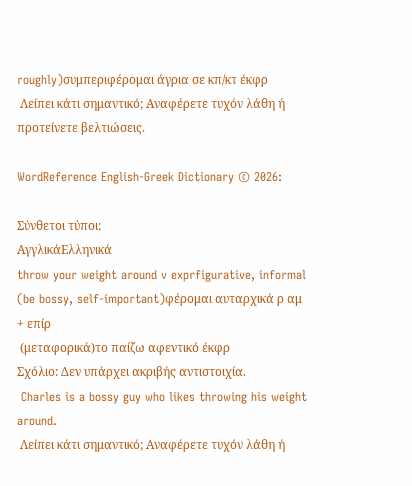roughly)συμπεριφέρομαι άγρια σε κπ/κτ έκφρ
 Λείπει κάτι σημαντικό; Αναφέρετε τυχόν λάθη ή προτείνετε βελτιώσεις.

WordReference English-Greek Dictionary © 2026:

Σύνθετοι τύποι:
ΑγγλικάΕλληνικά
throw your weight around v exprfigurative, informal (be bossy, self-important)φέρομαι αυταρχικά ρ αμ + επίρ
 (μεταφορικά)το παίζω αφεντικό έκφρ
Σχόλιο: Δεν υπάρχει ακριβής αντιστοιχία.
 Charles is a bossy guy who likes throwing his weight around.
 Λείπει κάτι σημαντικό; Αναφέρετε τυχόν λάθη ή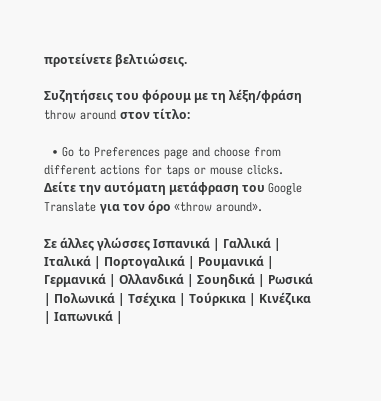προτείνετε βελτιώσεις.

Συζητήσεις του φόρουμ με τη λέξη/φράση throw around στον τίτλο:

  • Go to Preferences page and choose from different actions for taps or mouse clicks.
Δείτε την αυτόματη μετάφραση του Google Translate για τον όρο «throw around».

Σε άλλες γλώσσες Ισπανικά | Γαλλικά | Ιταλικά | Πορτογαλικά | Ρουμανικά | Γερμανικά | Ολλανδικά | Σουηδικά | Ρωσικά | Πολωνικά | Τσέχικα | Τούρκικα | Κινέζικα | Ιαπωνικά |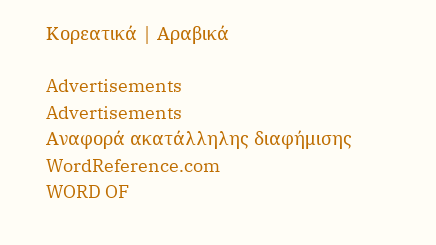Κορεατικά | Αραβικά

Advertisements
Advertisements
Αναφορά ακατάλληλης διαφήμισης
WordReference.com
WORD OF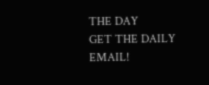THE DAY
GET THE DAILY EMAIL!